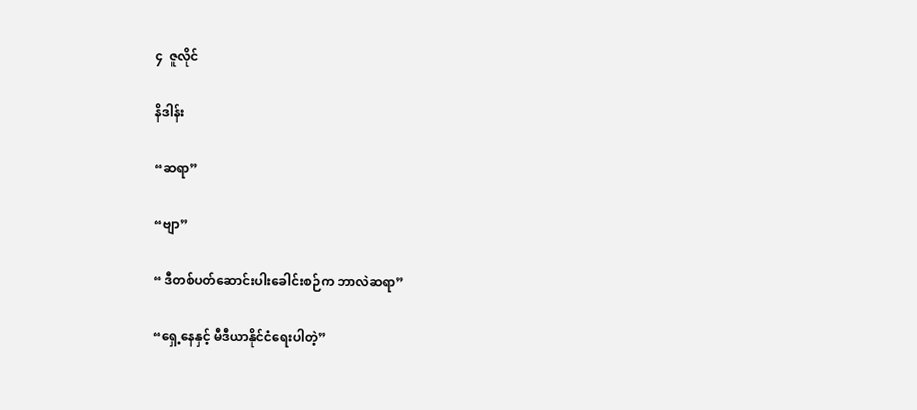၄  ဇူလိုင်

နိဒါန်း

“ဆရာ”

“ဗျာ”

“ ဒီတစ်ပတ်ဆောင်းပါးခေါင်းစဉ်က ဘာလဲဆရာ”

“ရှေ့နေနှင့် မီဒီယာနိုင်ငံရေးပါတဲ့”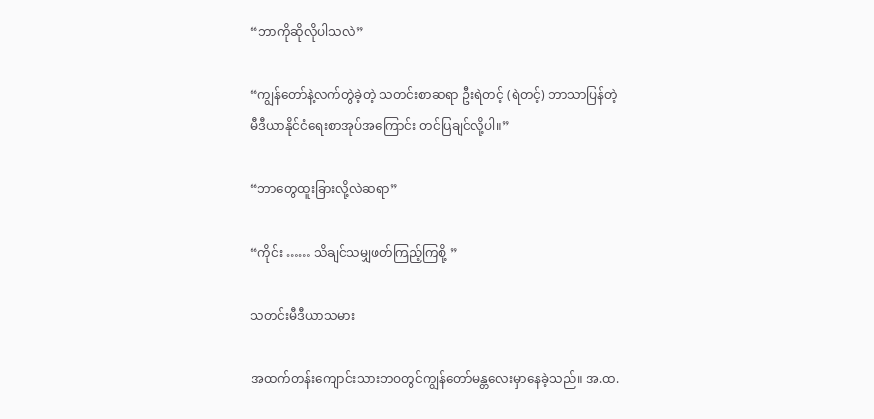“ဘာကိုဆိုလိုပါသလဲ”

“ကျွန်တော်နဲ့လက်တွဲခဲ့တဲ့ သတင်းစာဆရာ ဦးရဲတင့် (ရဲတင့်) ဘာသာပြန်တဲ့ မီဒီယာနိုင်ငံရေးစာအုပ်အကြောင်း တင်ပြချင်လို့ပါ။”

“ဘာတွေထူးခြားလို့လဲဆရာ”

“ကိုင်း …… သိချင်သမျှဖတ်ကြည့်ကြစို့ ”

သတင်းမီဒီယာသမား

အထက်တန်းကျောင်းသားဘဝတွင်ကျွန်တော်မန္တလေးမှာနေခဲ့သည်။ အ.ထ.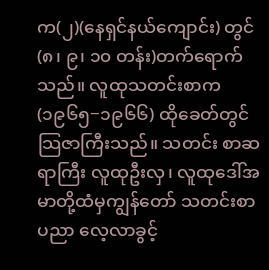က(၂)(နေရှင်နယ်ကျောင်း) တွင် (၈၊ ၉၊ ၁၀ တန်း)တက်ရောက်သည်။ လူထုသတင်းစာက (၁၉၆၅−၁၉၆၆) ထိုခေတ်တွင် သြဇာကြီးသည်။ သတင်း စာဆရာကြီး လူထုဦးလှ၊ လူထုဒေါ်အမာတို့ထံမှကျွန်တော် သတင်းစာပညာ လေ့လာခွင့်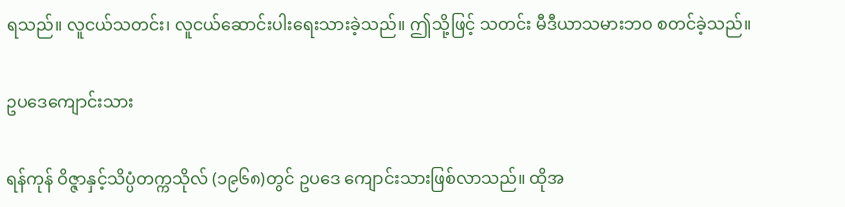ရသည်။ လူငယ်သတင်း၊ လူငယ်ဆောင်းပါးရေးသားခဲ့သည်။ ဤသို့ဖြင့် သတင်း မီဒီယာသမားဘဝ စတင်ခဲ့သည်။

ဥပဒေကျောင်းသား

ရန်ကုန် ဝိဇ္ဇာနှင့်သိပ္ပံတက္ကသိုလ် (၁၉၆၈)တွင် ဥပဒေ ကျောင်းသားဖြစ်လာသည်။ ထိုအ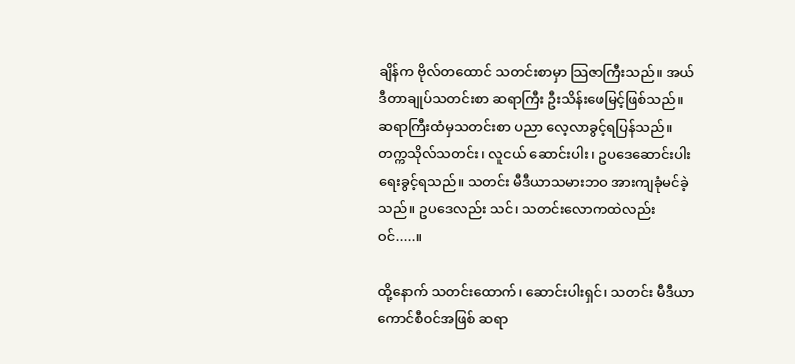ချိန်က ဗိုလ်တထောင် သတင်းစာမှာ သြဇာကြီးသည်။ အယ်ဒီတာချုပ်သတင်းစာ ဆရာကြီး ဦးသိန်းဖေမြင့်ဖြစ်သည်။ ဆရာကြီးထံမှသတင်းစာ ပညာ လေ့လာခွင့်ရပြန်သည်။ တက္ကသိုလ်သတင်း၊ လူငယ် ဆောင်းပါး၊ ဥပဒေဆောင်းပါး ရေးခွင့်ရသည်။ သတင်း မီဒီယာသမားဘဝ အားကျခုံမင်ခဲ့သည်။ ဥပဒေလည်း သင်၊ သတင်းလောကထဲလည်းဝင်.....။

ထို့နောက် သတင်းထောက်၊ ဆောင်းပါးရှင်၊ သတင်း မီဒီယာကောင်စီဝင်အဖြစ် ဆရာ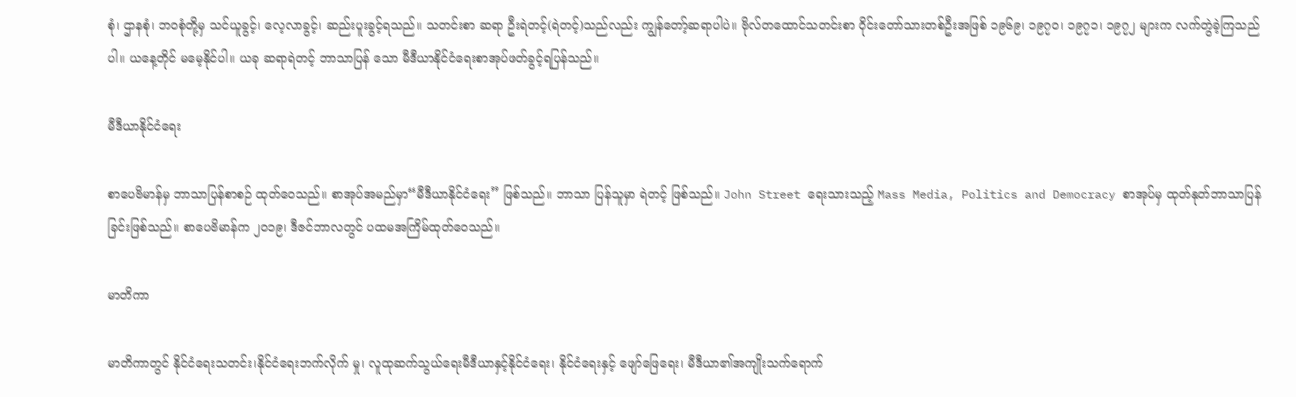စုံ၊ ဌာနစုံ၊ ဘဝစုံတို့မှ သင်ယူခွင့်၊ လေ့လာခွင့်၊ ဆည်းပူးခွင့်ရသည်။ သတင်းစာ ဆရာ ဦးရဲတင့်(ရဲတင့်)သည်လည်း ကျွန်တော့်ဆရာပါပဲ။ ဗိုလ်တထောင်သတင်းစာ ဝိုင်းတော်သားတစ်ဦးအဖြစ် ၁၉၆၉၊ ၁၉၇၀၊ ၁၉၇၁၊ ၁၉၇၂ များက လက်တွဲခဲ့ကြသည်ပါ။ ယနေ့တိုင် မမေ့နိုင်ပါ။ ယခု ဆရာရဲတင့် ဘာသာပြန် သော မီဒီယာနိုင်ငံရေးစာအုပ်ဖတ်ခွင့်ရပြန်သည်။

မီဒီယာနိုင်ငံရေး

စာပေဗိမာန်မှ ဘာသာပြန်စာစဉ် ထုတ်ဝေသည်။ စာအုပ်အမည်မှာ“မီဒီယာနိုင်ငံရေး” ဖြစ်သည်။ ဘာသာ ပြန်သူမှာ ရဲတင့် ဖြစ်သည်။ John Street ရေးသားသည့် Mass Media, Politics and Democracy စာအုပ်မှ ထုတ်နုတ်ဘာသာပြန်ခြင်းဖြစ်သည်။ စာပေဗိမာန်က ၂၀၁၉၊ ဒီဇင်ဘာလတွင် ပထမအကြိမ်ထုတ်ဝေသည်။

မာတိကာ

မာတိကာတွင် နိုင်ငံရေးသတင်း၊နိုင်ငံရေးဘက်လိုက် မှု၊ လူထုဆက်သွယ်ရေးမီဒီယာနှင့်နိုင်ငံရေး၊ နိုင်ငံရေးနှင့် ဖျော်ဖြေရေး၊ မီဒီယာ၏အကျိုးသက်ရောက်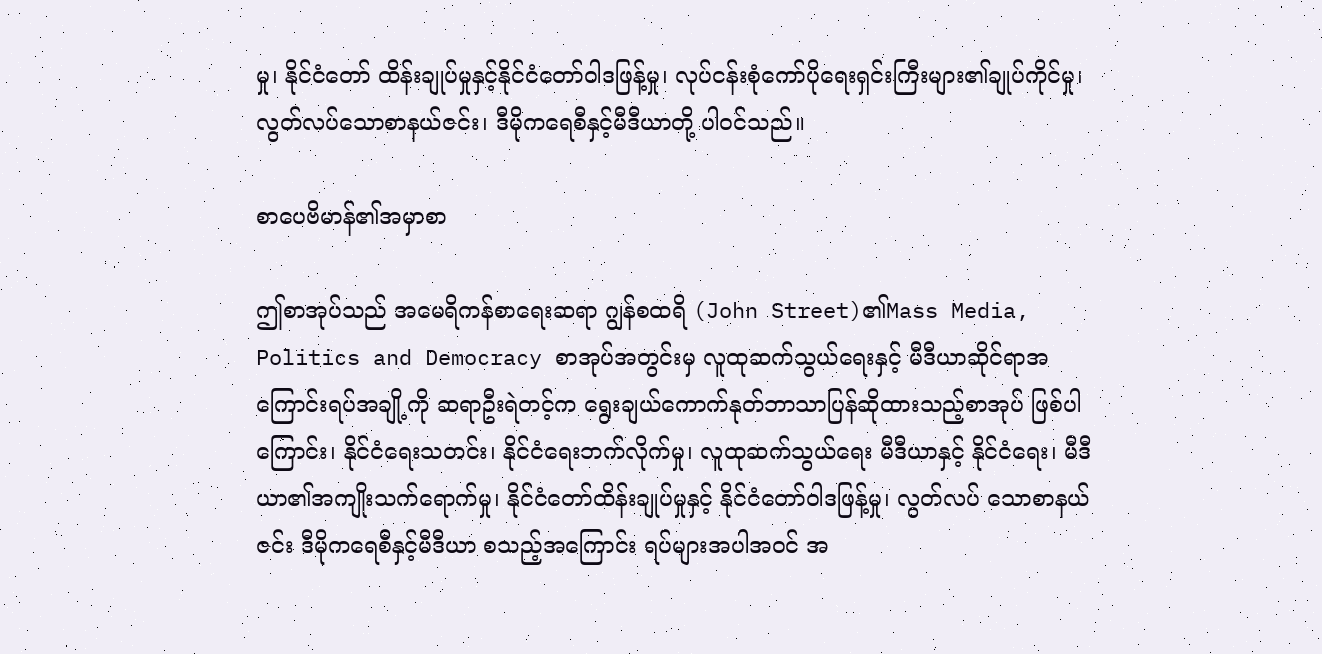မှု၊ နိုင်ငံတော် ထိန်းချုပ်မှုနှင့်နိုင်ငံတော်ဝါဒဖြန့်မှု၊ လုပ်ငန်းစုံကော်ပိုရေးရှင်းကြီးများ၏ချုပ်ကိုင်မှု၊ လွတ်လပ်သောစာနယ်ဇင်း၊ ဒီမိုကရေစီနှင့်မီဒီယာတို့ ပါဝင်သည်။

စာပေဗိမာန်၏အမှာစာ

ဤစာအုပ်သည် အမေရိကန်စာရေးဆရာ ဂျွန်စထရိ (John Street)၏Mass Media, Politics and Democracy စာအုပ်အတွင်းမှ လူထုဆက်သွယ်ရေးနှင့် မီဒီယာဆိုင်ရာအကြောင်းရပ်အချို့ကို ဆရာဦးရဲတင့်က ရွေးချယ်ကောက်နုတ်ဘာသာပြန်ဆိုထားသည့်စာအုပ် ဖြစ်ပါကြောင်း၊ နိုင်ငံရေးသတင်း၊ နိုင်ငံရေးဘက်လိုက်မှု၊ လူထုဆက်သွယ်ရေး မီဒီယာနှင့် နိုင်ငံရေး၊ မီဒီယာ၏အကျိုးသက်ရောက်မှု၊ နိုင်ငံတော်ထိန်းချုပ်မှုနှင့် နိုင်ငံတော်ဝါဒဖြန့်မှု၊ လွတ်လပ် သောစာနယ်ဇင်း ဒီမိုကရေစီနှင့်မီဒီယာ စသည့်အကြောင်း ရပ်များအပါအဝင် အ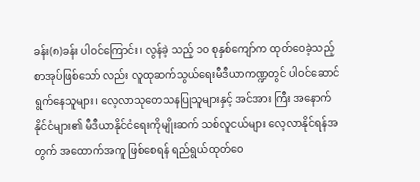ခန်း(၈)ခန်း ပါဝင်ကြောင်း၊ လွန်ခဲ့ သည့် ၁၀ စုနှစ်ကျော်က ထုတ်ဝေခဲ့သည့်စာအုပ်ဖြစ်သော် လည်း လူထုဆက်သွယ်ရေးမီဒီယာကဏ္ဍတွင် ပါဝင်ဆောင် ရွက်နေသူများ၊ လေ့လာသုတေသနပြုသူများနှင့် အင်အား ကြီး အနောက်နိုင်ငံများ၏ မီဒီယာနိုင်ငံရေးကိုမျိုးဆက် သစ်လူငယ်များ လေ့လာနိုင်ရန်အတွက် အထောက်အကူ ဖြစ်စေရန် ရည်ရွယ်ထုတ်ဝေ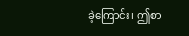ခဲ့ကြောင်း၊ ဤစာ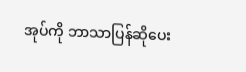အုပ်ကို ဘာသာပြန်ဆိုပေး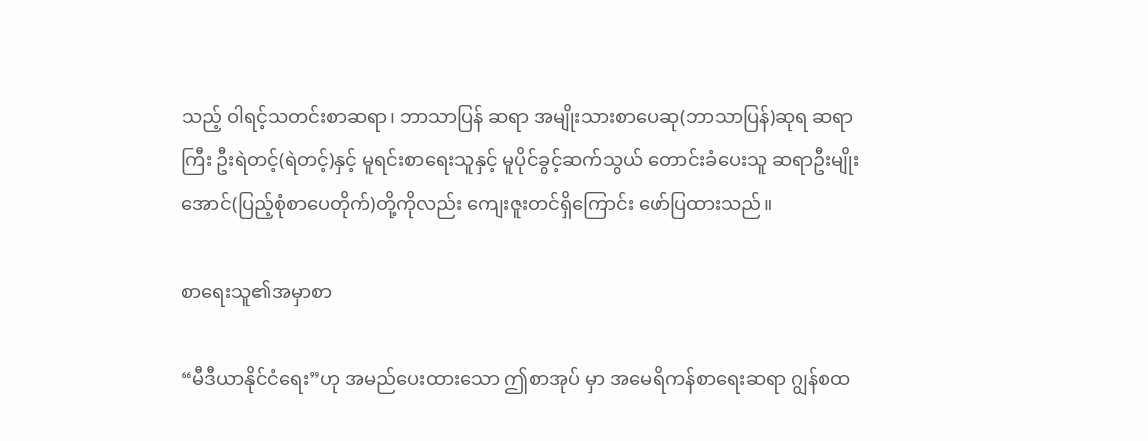သည့် ဝါရင့်သတင်းစာဆရာ၊ ဘာသာပြန် ဆရာ အမျိုးသားစာပေဆု(ဘာသာပြန်)ဆုရ ဆရာကြီး ဦးရဲတင့်(ရဲတင့်)နှင့် မူရင်းစာရေးသူနှင့် မူပိုင်ခွင့်ဆက်သွယ် တောင်းခံပေးသူ ဆရာဦးမျိုးအောင်(ပြည့်စုံစာပေတိုက်)တို့ကိုလည်း ကျေးဇူးတင်ရှိကြောင်း ဖော်ပြထားသည်။

စာရေးသူ၏အမှာစာ

“မီဒီယာနိုင်ငံရေး”ဟု အမည်ပေးထားသော ဤစာအုပ် မှာ အမေရိကန်စာရေးဆရာ ဂျွန်စထ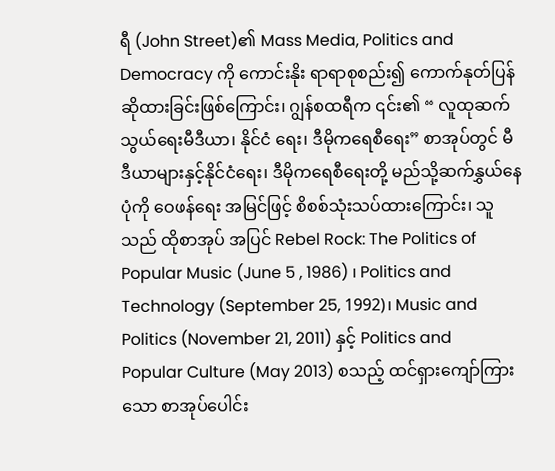ရီ (John Street)၏ Mass Media, Politics and Democracy ကို ကောင်းနိုး ရာရာစုစည်း၍ ကောက်နုတ်ပြန်ဆိုထားခြင်းဖြစ်ကြောင်း၊ ဂျွန်စထရီက ၎င်း၏ “ လူထုဆက်သွယ်ရေးမီဒီယာ၊ နိုင်ငံ ရေး၊ ဒီမိုကရေစီရေး” စာအုပ်တွင် မီဒီယာများနှင့်နိုင်ငံရေး၊ ဒီမိုကရေစီရေးတို့ မည်သို့ဆက်နွှယ်နေပုံကို ဝေဖန်ရေး အမြင်ဖြင့် စိစစ်သုံးသပ်ထားကြောင်း၊ သူသည် ထိုစာအုပ် အပြင် Rebel Rock: The Politics of Popular Music (June 5 , 1986) ၊ Politics and Technology (September 25, 1992)၊ Music and Politics (November 21, 2011) နှင့် Politics and Popular Culture (May 2013) စသည့် ထင်ရှားကျော်ကြားသော စာအုပ်ပေါင်း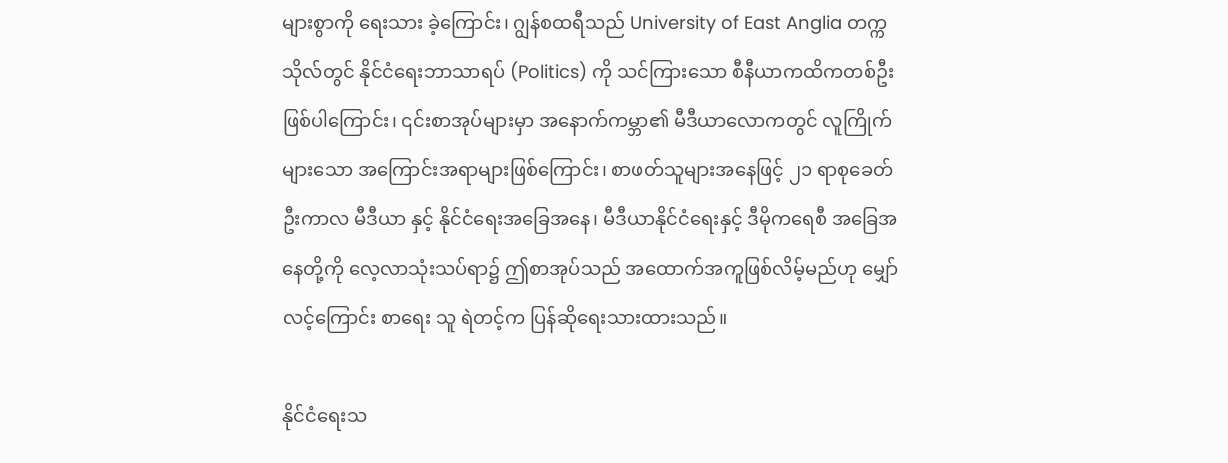များစွာကို ရေးသား ခဲ့ကြောင်း၊ ဂျွန်စထရီသည် University of East Anglia တက္ကသိုလ်တွင် နိုင်ငံရေးဘာသာရပ် (Politics) ကို သင်ကြားသော စီနီယာကထိကတစ်ဦးဖြစ်ပါကြောင်း၊ ၎င်းစာအုပ်များမှာ အနောက်ကမ္ဘာ၏ မီဒီယာလောကတွင် လူကြိုက်များသော အကြောင်းအရာများဖြစ်ကြောင်း၊ စာဖတ်သူများအနေဖြင့် ၂၁ ရာစုခေတ်ဦးကာလ မီဒီယာ နှင့် နိုင်ငံရေးအခြေအနေ၊ မီဒီယာနိုင်ငံရေးနှင့် ဒီမိုကရေစီ အခြေအနေတို့ကို လေ့လာသုံးသပ်ရာ၌ ဤစာအုပ်သည် အထောက်အကူဖြစ်လိမ့်မည်ဟု မျှော်လင့်ကြောင်း စာရေး သူ ရဲတင့်က ပြန်ဆိုရေးသားထားသည်။

နိုင်ငံရေးသ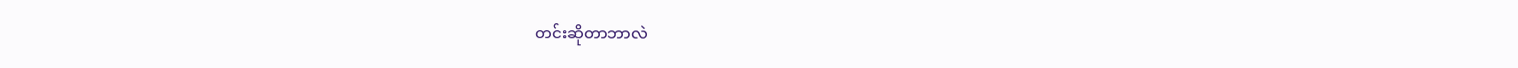တင်းဆိုတာဘာလဲ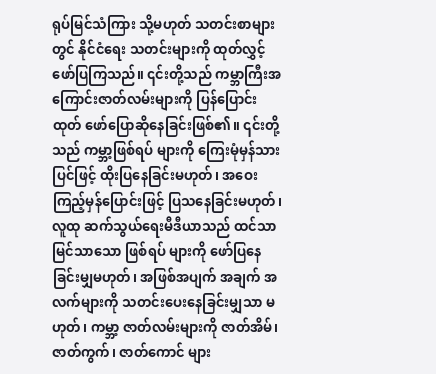ရုပ်မြင်သံကြား သို့မဟုတ် သတင်းစာများတွင် နိုင်ငံရေး သတင်းများကို ထုတ်လွှင့်ဖော်ပြကြသည်။ ၎င်းတို့သည် ကမ္ဘာကြီးအကြောင်းဇာတ်လမ်းများကို ပြန်ပြောင်းထုတ် ဖော်ပြောဆိုနေခြင်းဖြစ်၏။ ၎င်းတို့သည် ကမ္ဘာ့ဖြစ်ရပ် များကို ကြေးမုံမှန်သားပြင်ဖြင့် ထိုးပြနေခြင်းမဟုတ်၊ အဝေးကြည့်မှန်ပြောင်းဖြင့် ပြသနေခြင်းမဟုတ်၊ လူထု ဆက်သွယ်ရေးမီဒီယာသည် ထင်သာမြင်သာသော ဖြစ်ရပ် များကို ဖော်ပြနေခြင်းမျှမဟုတ်၊ အဖြစ်အပျက် အချက် အလက်များကို သတင်းပေးနေခြင်းမျှသာ မဟုတ်၊ ကမ္ဘာ့ ဇာတ်လမ်းများကို ဇာတ်အိမ်၊ ဇာတ်ကွက်၊ ဇာတ်ကောင် များ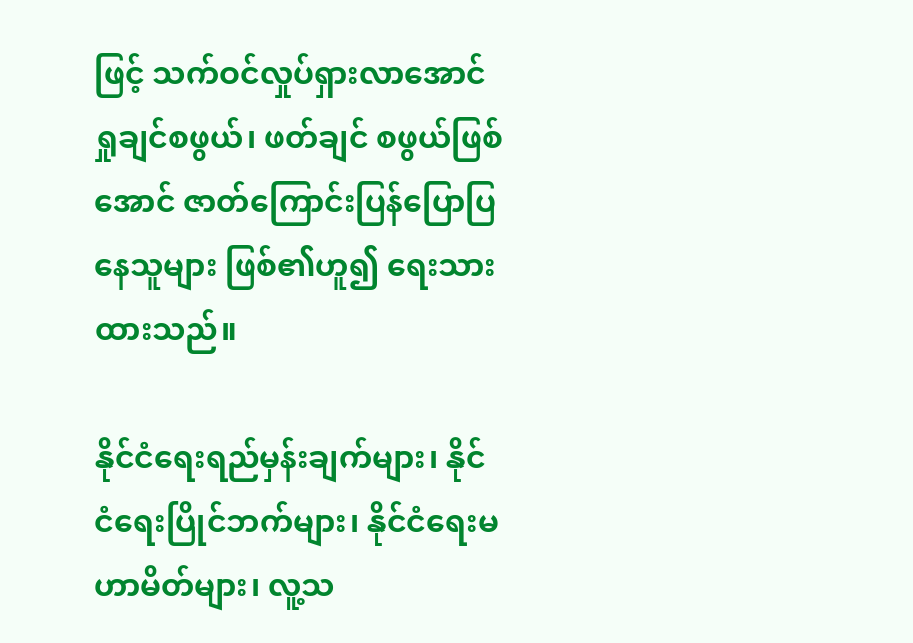ဖြင့် သက်ဝင်လှုပ်ရှားလာအောင် ရှုချင်စဖွယ်၊ ဖတ်ချင် စဖွယ်ဖြစ်အောင် ဇာတ်ကြောင်းပြန်ပြောပြနေသူများ ဖြစ်၏ဟူ၍ ရေးသားထားသည်။

နိုင်ငံရေးရည်မှန်းချက်များ၊ နိုင်ငံရေးပြိုင်ဘက်များ၊ နိုင်ငံရေးမဟာမိတ်များ၊ လူ့သ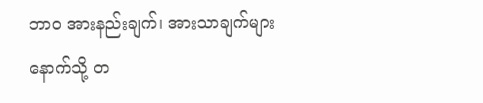ဘာဝ အားနည်းချက်၊ အားသာချက်များနောက်သို့ တ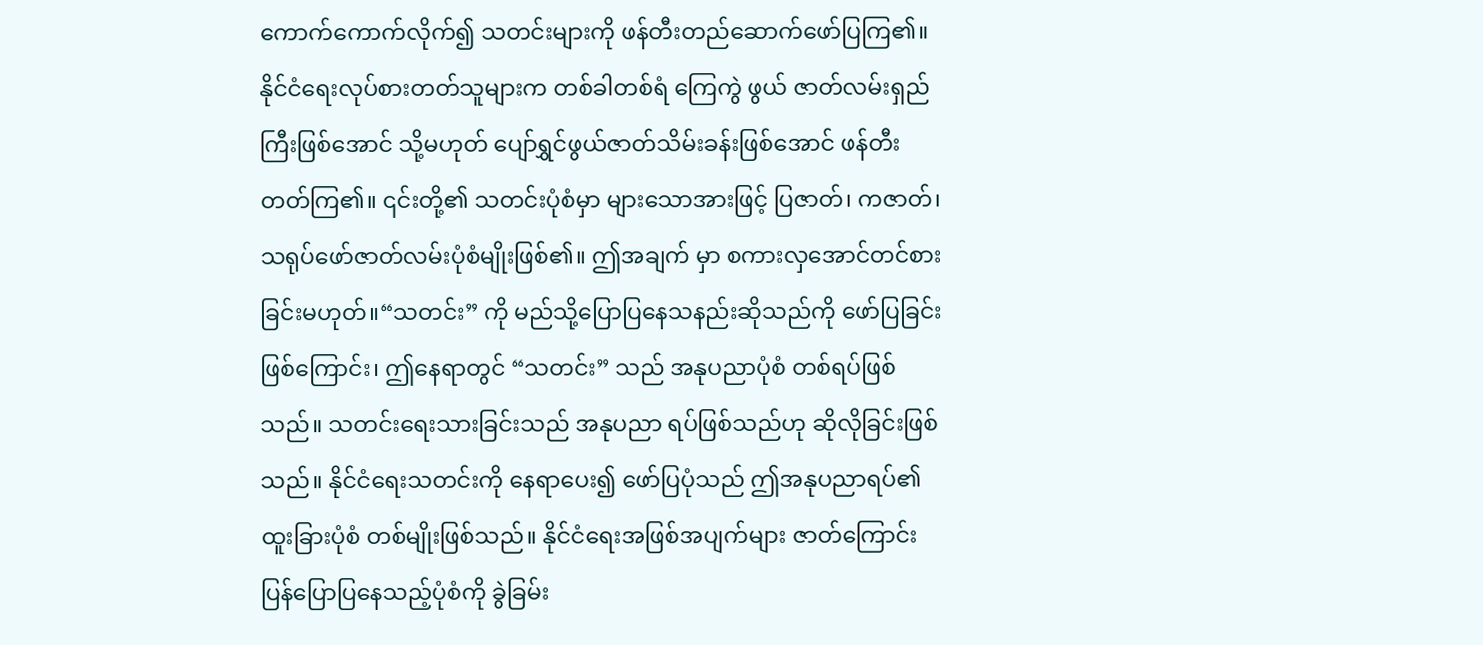ကောက်ကောက်လိုက်၍ သတင်းများကို ဖန်တီးတည်ဆောက်ဖော်ပြကြ၏။ နိုင်ငံရေးလုပ်စားတတ်သူများက တစ်ခါတစ်ရံ ကြေကွဲ ဖွယ် ဇာတ်လမ်းရှည်ကြီးဖြစ်အောင် သို့မဟုတ် ပျော်ရွှင်ဖွယ်ဇာတ်သိမ်းခန်းဖြစ်အောင် ဖန်တီးတတ်ကြ၏။ ၎င်းတို့၏ သတင်းပုံစံမှာ များသောအားဖြင့် ပြဇာတ်၊ ကဇာတ်၊ သရုပ်ဖော်ဇာတ်လမ်းပုံစံမျိုးဖြစ်၏။ ဤအချက် မှာ စကားလှအောင်တင်စားခြင်းမဟုတ်။“သတင်း” ကို မည်သို့ပြောပြနေသနည်းဆိုသည်ကို ဖော်ပြခြင်း ဖြစ်ကြောင်း၊ ဤနေရာတွင် “သတင်း” သည် အနုပညာပုံစံ တစ်ရပ်ဖြစ်သည်။ သတင်းရေးသားခြင်းသည် အနုပညာ ရပ်ဖြစ်သည်ဟု ဆိုလိုခြင်းဖြစ်သည်။ နိုင်ငံရေးသတင်းကို နေရာပေး၍ ဖော်ပြပုံသည် ဤအနုပညာရပ်၏ ထူးခြားပုံစံ တစ်မျိုးဖြစ်သည်။ နိုင်ငံရေးအဖြစ်အပျက်များ ဇာတ်ကြောင်း ပြန်ပြောပြနေသည့်ပုံစံကို ခွဲခြမ်း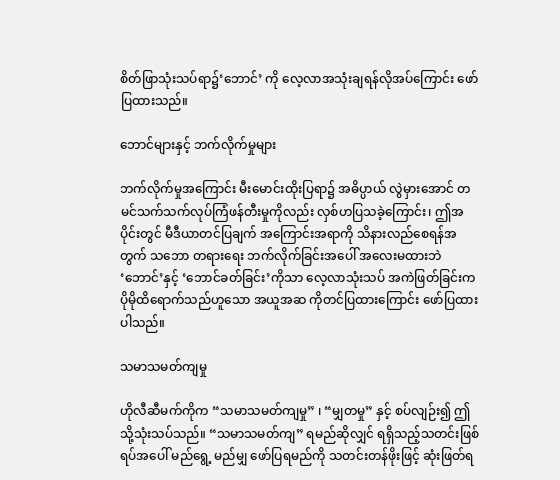စိတ်ဖြာသုံးသပ်ရာ၌‘ဘောင်’ ကို လေ့လာအသုံးချရန်လိုအပ်ကြောင်း ဖော်ပြထားသည်။

ဘောင်များနှင့် ဘက်လိုက်မှုများ

ဘက်လိုက်မှုအကြောင်း မီးမောင်းထိုးပြရာ၌ အဓိပ္ပာယ် လွဲမှားအောင် တမင်သက်သက်လုပ်ကြံဖန်တီးမှုကိုလည်း လှစ်ဟပြသခဲ့ကြောင်း၊ ဤအပိုင်းတွင် မီဒီယာတင်ပြချက် အကြောင်းအရာကို သိနားလည်စေရန်အတွက် သဘော တရားရေး ဘက်လိုက်ခြင်းအပေါ် အလေးမထားဘဲ ‘ဘောင်’နှင့် ‘ဘောင်ခတ်ခြင်း’ကိုသာ လေ့လာသုံးသပ် အကဲဖြတ်ခြင်းက ပိုမိုထိရောက်သည်ဟူသော အယူအဆ ကိုတင်ပြထားကြောင်း ဖော်ပြထားပါသည်။

သမာသမတ်ကျမှု

ဟိုလီဆီမက်ကိုက “သမာသမတ်ကျမှု” ၊ “မျှတမှု” နှင့် စပ်လျဉ်း၍ ဤသို့သုံးသပ်သည်။ “သမာသမတ်ကျ” ရမည်ဆိုလျှင် ရရှိသည့်သတင်းဖြစ်ရပ်အပေါ် မည်ရွေ့ မည်မျှ ဖော်ပြရမည်ကို သတင်းတန်ဖိုးဖြင့် ဆုံးဖြတ်ရ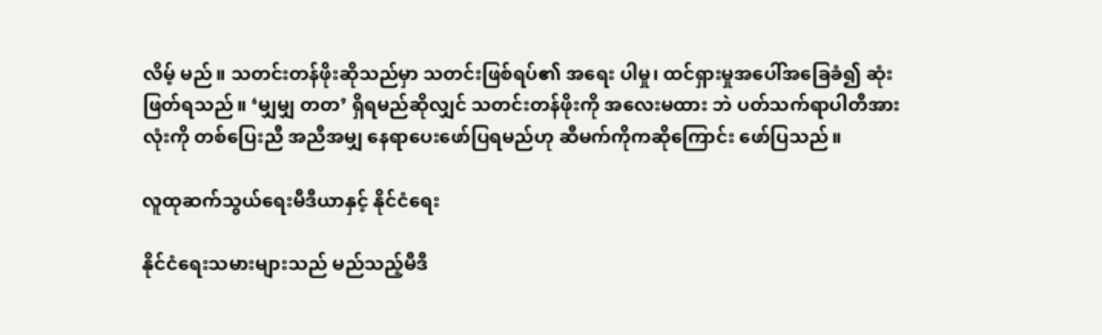လိမ့် မည်။ သတင်းတန်ဖိုးဆိုသည်မှာ သတင်းဖြစ်ရပ်၏ အရေး ပါမှု၊ ထင်ရှားမှုအပေါ်အခြေခံ၍ ဆုံးဖြတ်ရသည်။ ‘မျှမျှ တတ’ ရှိရမည်ဆိုလျှင် သတင်းတန်ဖိုးကို အလေးမထား ဘဲ ပတ်သက်ရာပါတီအားလုံးကို တစ်ပြေးညီ အညီအမျှ နေရာပေးဖော်ပြရမည်ဟု ဆီမက်ကိုကဆိုကြောင်း ဖော်ပြသည်။

လူထုဆက်သွယ်ရေးမီဒီယာနှင့် နိုင်ငံရေး

နိုင်ငံရေးသမားများသည် မည်သည့်မီဒီ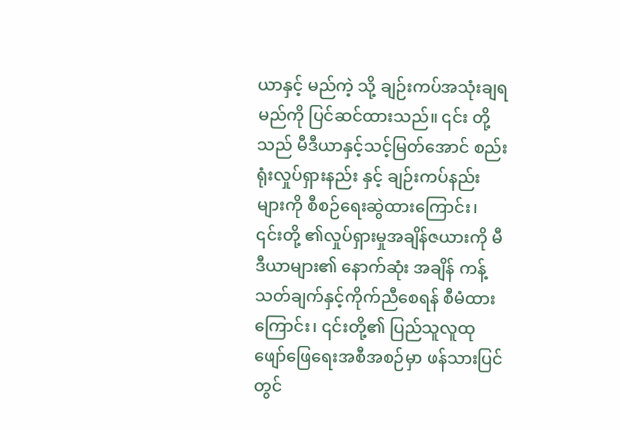ယာနှင့် မည်ကဲ့ သို့ ချဉ်းကပ်အသုံးချရမည်ကို ပြင်ဆင်ထားသည်။ ၎င်း တို့သည် မီဒီယာနှင့်သင့်မြတ်အောင် စည်းရုံးလှုပ်ရှားနည်း နှင့် ချဉ်းကပ်နည်းများကို စီစဉ်ရေးဆွဲထားကြောင်း၊ ၎င်းတို့ ၏လှုပ်ရှားမှုအချိန်ဇယားကို မီဒီယာများ၏ နောက်ဆုံး အချိန် ကန့်သတ်ချက်နှင့်ကိုက်ညီစေရန် စီမံထားကြောင်း၊ ၎င်းတို့၏ ပြည်သူလူထု ဖျော်ဖြေရေးအစီအစဉ်မှာ ဖန်သားပြင်တွင်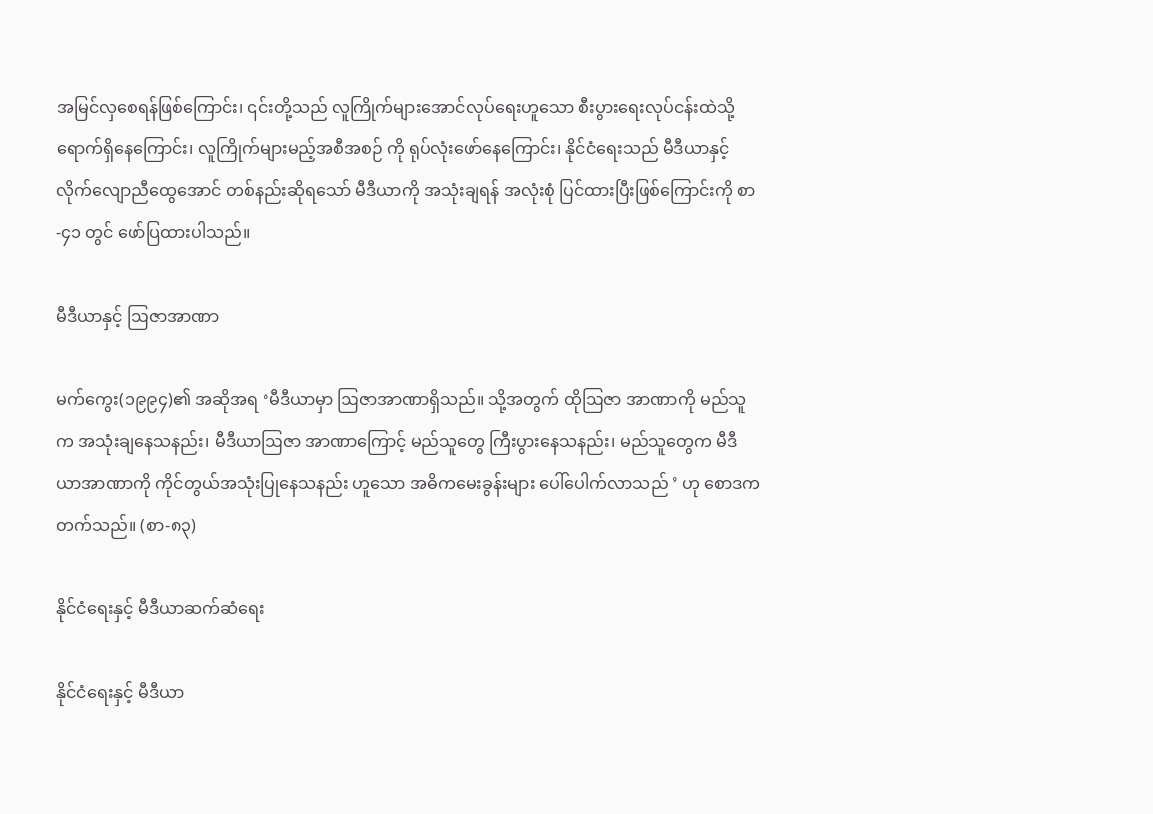အမြင်လှစေရန်ဖြစ်ကြောင်း၊ ၎င်းတို့သည် လူကြိုက်များအောင်လုပ်ရေးဟူသော စီးပွားရေးလုပ်ငန်းထဲသို့ ရောက်ရှိနေကြောင်း၊ လူကြိုက်များမည့်အစီအစဉ် ကို ရုပ်လုံးဖော်နေကြောင်း၊ နိုင်ငံရေးသည် မီဒီယာနှင့် လိုက်လျောညီထွေအောင် တစ်နည်းဆိုရသော် မီဒီယာကို အသုံးချရန် အလုံးစုံ ပြင်ထားပြီးဖြစ်ကြောင်းကို စာ-၄၁ တွင် ဖော်ပြထားပါသည်။

မီဒီယာနှင့် ဩဇာအာဏာ

မက်ကွေး(၁၉၉၄)၏ အဆိုအရ ‘မီဒီယာမှာ ဩဇာအာဏာရှိသည်။ သို့အတွက် ထိုဩဇာ အာဏာကို မည်သူက အသုံးချနေသနည်း၊ မီဒီယာဩဇာ အာဏာကြောင့် မည်သူတွေ ကြီးပွားနေသနည်း၊ မည်သူတွေက မီဒီယာအာဏာကို ကိုင်တွယ်အသုံးပြုနေသနည်း ဟူသော အဓိကမေးခွန်းများ ပေါ်ပေါက်လာသည် ’ ဟု စောဒကတက်သည်။ (စာ-၈၃)

နိုင်ငံရေးနှင့် မီဒီယာဆက်ဆံရေး

နိုင်ငံရေးနှင့် မီဒီယာ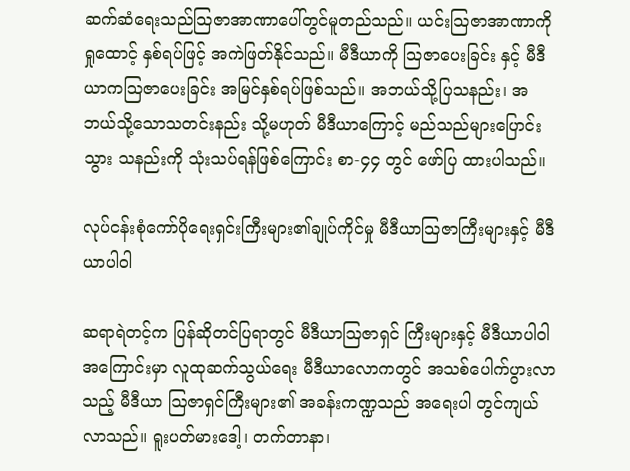ဆက်ဆံရေးသည်သြဇာအာဏာပေါ်တွင်မူတည်သည်။ ယင်းသြဇာအာဏာကို ရှုထောင့် နှစ်ရပ်ဖြင့် အကဲဖြတ်နိုင်သည်။ မီဒီယာကို သြဇာပေးခြင်း နှင့် မီဒီယာကသြဇာပေးခြင်း အမြင်နှစ်ရပ်ဖြစ်သည်။ အဘယ်သို့ပြသနည်း၊ အဘယ်သို့သောသတင်းနည်း သို့မဟုတ် မီဒီယာကြောင့် မည်သည်များပြောင်းသွား သနည်းကို သုံးသပ်ရန်ဖြစ်ကြောင်း စာ-၄၄ တွင် ဖော်ပြ ထားပါသည်။

လုပ်ငန်းစုံကော်ပိုရေးရှင်းကြီးများ၏ချုပ်ကိုင်မှု မီဒီယာသြဇာကြီးများနှင့် မီဒီယာပါဝါ

ဆရာရဲတင့်က ပြန်ဆိုတင်ပြရာတွင် မီဒီယာဩဇာရှင် ကြီးများနှင့် မီဒီယာပါဝါအကြောင်းမှာ လူထုဆက်သွယ်ရေး မီဒီယာလောကတွင် အသစ်ပေါက်ပွားလာသည့် မီဒီယာ ဩဇာရှင်ကြီးများ၏ အခန်းကဏ္ဍသည် အရေးပါ တွင်ကျယ်လာသည်။ ရူးပတ်မားဒေါ့၊ တက်တာနာ၊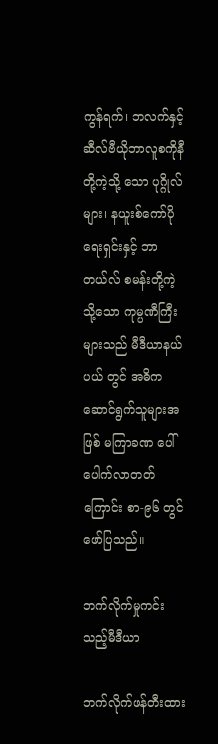ကွန်ရက်၊ ဘလက်နှင့် ဆီလ်ဗီယိုဘာလူစကိုနီတို့ကဲ့သို့ သော ပုဂ္ဂိုလ်များ၊ နယူးစ်ကော်ပိုရေးရှင်းနှင့် ဘာတယ်လ် စမန်းတို့ကဲ့သို့သော ကုမ္ပဏီကြီးများသည် မီဒီယာနယ်ပယ် တွင် အဓိကဆောင်ရွက်သူများအဖြစ် မကြာခဏ ပေါ်ပေါက်လာတတ်ကြောင်း စာ-၉၆ တွင် ဖော်ပြသည်။

ဘက်လိုက်မှုကင်းသည့်မီဒီယာ

ဘက်လိုက်ဖန်တီးထား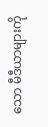သော မီဒီယာများကို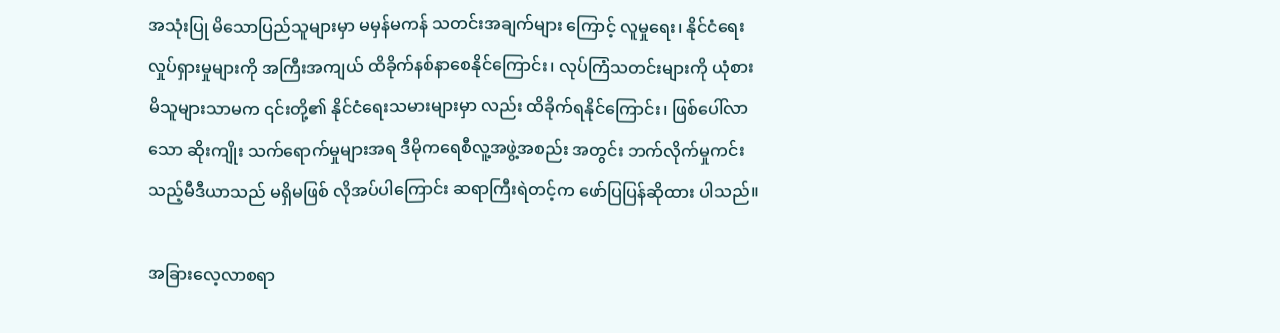အသုံးပြု မိသောပြည်သူများမှာ မမှန်မကန် သတင်းအချက်များ ကြောင့် လူမှုရေး၊ နိုင်ငံရေး လှုပ်ရှားမှုများကို အကြီးအကျယ် ထိခိုက်နစ်နာစေနိုင်ကြောင်း၊ လုပ်ကြံသတင်းများကို ယုံစားမိသူများသာမက ၎င်းတို့၏ နိုင်ငံရေးသမားများမှာ လည်း ထိခိုက်ရနိုင်ကြောင်း၊ ဖြစ်ပေါ်လာသော ဆိုးကျိုး သက်ရောက်မှုများအရ ဒီမိုကရေစီလူ့အဖွဲ့အစည်း အတွင်း ဘက်လိုက်မှုကင်းသည့်မီဒီယာသည် မရှိမဖြစ် လိုအပ်ပါကြောင်း ဆရာကြီးရဲတင့်က ဖော်ပြပြန်ဆိုထား ပါသည်။

အခြားလေ့လာစရာ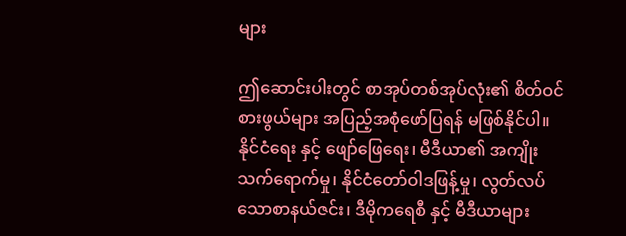များ

ဤဆောင်းပါးတွင် စာအုပ်တစ်အုပ်လုံး၏ စိတ်ဝင် စားဖွယ်များ အပြည့်အစုံဖော်ပြရန် မဖြစ်နိုင်ပါ။ နိုင်ငံရေး နှင့် ဖျော်ဖြေရေး၊ မီဒီယာ၏ အကျိုးသက်ရောက်မှု၊ နိုင်ငံတော်ဝါဒဖြန့်မှု၊ လွတ်လပ်သောစာနယ်ဇင်း၊ ဒီမိုကရေစီ နှင့် မီဒီယာများ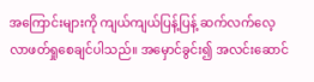အကြောင်းများကို ကျယ်ကျယ်ပြန့်ပြန့် ဆက်လက်လေ့လာဖတ်ရှုစေချင်ပါသည်။ အမှောင်ခွင်း၍ အလင်းဆောင်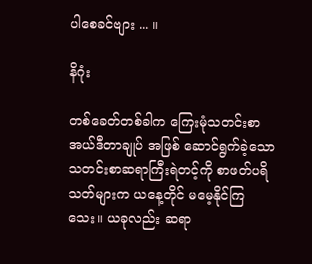ပါစေခင်ဗျား ... ။

နိဂုံး

တစ်ခေတ်တစ်ခါက ကြေးမုံသတင်းစာအယ်ဒီတာချုပ် အဖြစ် ဆောင်ရွက်ခဲ့သော သတင်းစာဆရာကြီးရဲတင့်ကို စာဖတ်ပရိသတ်များက ယနေ့တိုင် မမေ့နိုင်ကြသေး။ ယခုလည်း ဆရာ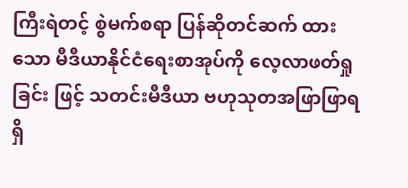ကြီးရဲတင့် စွဲမက်စရာ ပြန်ဆိုတင်ဆက် ထားသော မီဒီယာနိုင်ငံရေးစာအုပ်ကို လေ့လာဖတ်ရှုခြင်း ဖြင့် သတင်းမီဒီယာ ဗဟုသုတအဖြာဖြာရရှိ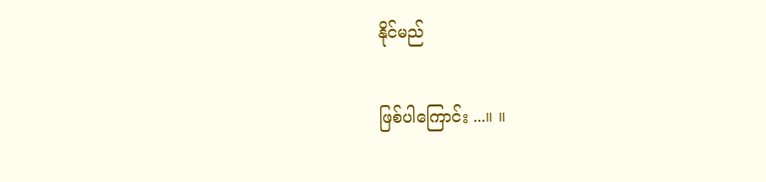နိုင်မည်

ဖြစ်ပါကြောင်း ...။ ။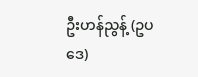ဦးဟန်ညွန့် (ဥပဒေ)